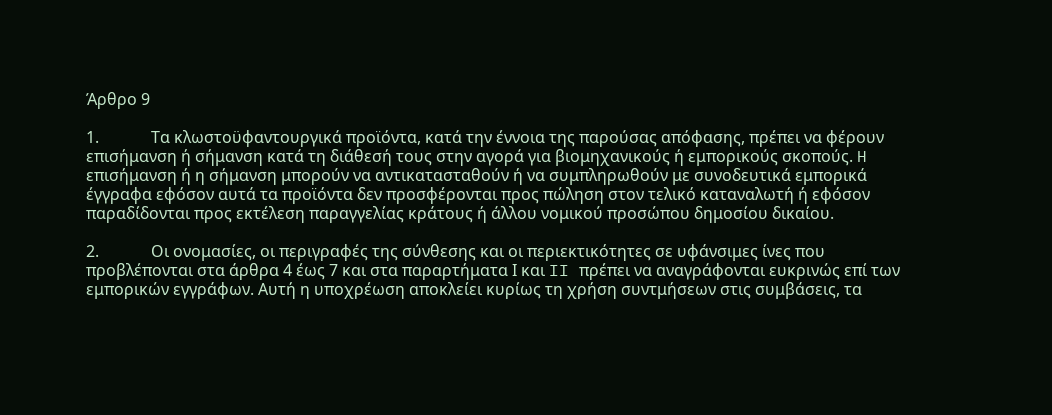Άρθρο 9

1.             Τα κλωστοϋφαντουργικά προϊόντα, κατά την έννοια της παρούσας απόφασης, πρέπει να φέρουν επισήμανση ή σήμανση κατά τη διάθεσή τους στην αγορά για βιομηχανικούς ή εμπορικούς σκοπούς. H επισήμανση ή η σήμανση μπορούν να αντικατασταθούν ή να συμπληρωθούν με συνοδευτικά εμπορικά έγγραφα εφόσον αυτά τα προϊόντα δεν προσφέρονται προς πώληση στον τελικό καταναλωτή ή εφόσον παραδίδονται προς εκτέλεση παραγγελίας κράτους ή άλλου νομικού προσώπου δημοσίου δικαίου.

2.             Οι ονομασίες, οι περιγραφές της σύνθεσης και οι περιεκτικότητες σε υφάνσιμες ίνες που προβλέπονται στα άρθρα 4 έως 7 και στα παραρτήματα Ι και II πρέπει να αναγράφονται ευκρινώς επί των εμπορικών εγγράφων. Αυτή η υποχρέωση αποκλείει κυρίως τη χρήση συντμήσεων στις συμβάσεις, τα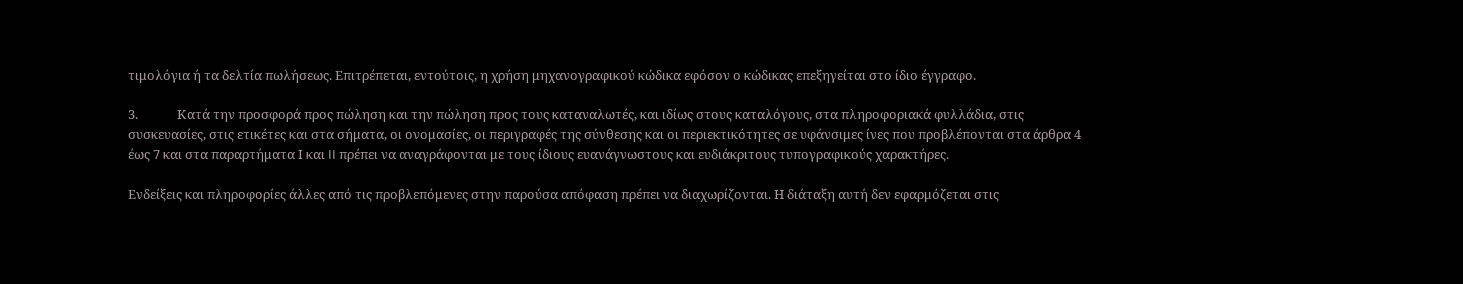τιμολόγια ή τα δελτία πωλήσεως. Επιτρέπεται, εντούτοις, η χρήση μηχανογραφικού κώδικα εφόσον ο κώδικας επεξηγείται στο ίδιο έγγραφο.

3.             Κατά την προσφορά προς πώληση και την πώληση προς τους καταναλωτές, και ιδίως στους καταλόγους, στα πληροφοριακά φυλλάδια, στις συσκευασίες, στις ετικέτες και στα σήματα, οι ονομασίες, οι περιγραφές της σύνθεσης και οι περιεκτικότητες σε υφάνσιμες ίνες που προβλέπονται στα άρθρα 4 έως 7 και στα παραρτήματα Ι και II πρέπει να αναγράφονται με τους ίδιους ευανάγνωστους και ευδιάκριτους τυπογραφικούς χαρακτήρες.

Ενδείξεις και πληροφορίες άλλες από τις προβλεπόμενες στην παρούσα απόφαση πρέπει να διαχωρίζονται. Η διάταξη αυτή δεν εφαρμόζεται στις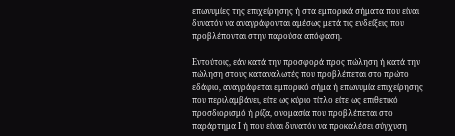επωνυμίες της επιχείρησης ή στα εμπορικά σήματα που είναι δυνατόν να αναγράφονται αμέσως μετά τις ενδείξεις που προβλέπονται στην παρούσα απόφαση.

Εντούτοις, εάν κατά την προσφορά προς πώληση ή κατά την πώληση στους καταναλωτές που προβλέπεται στο πρώτο εδάφιο, αναγράφεται εμπορικό σήμα ή επωνυμία επιχείρησης που περιλαμβάνει, είτε ως κύριο τίτλο είτε ως επιθετικό προσδιορισμό ή ρίζα, ονομασία που προβλέπεται στο παράρτημα Ι ή που είναι δυνατόν να προκαλέσει σύγχυση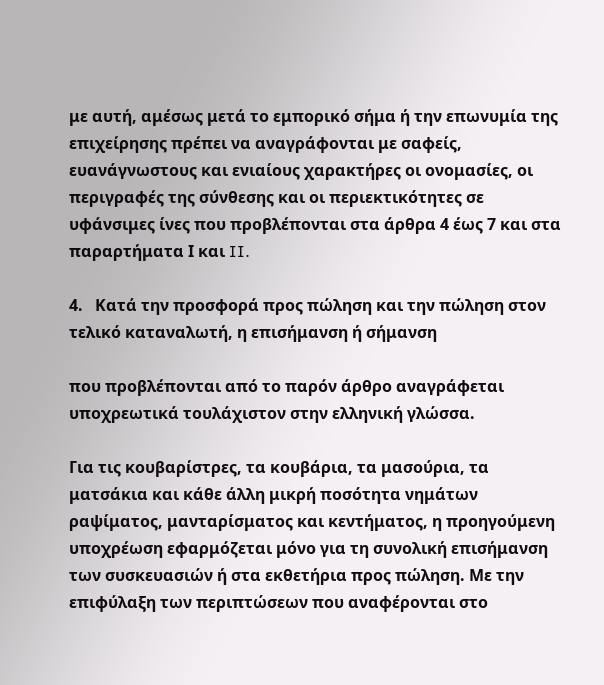με αυτή, αμέσως μετά το εμπορικό σήμα ή την επωνυμία της επιχείρησης πρέπει να αναγράφονται με σαφείς, ευανάγνωστους και ενιαίους χαρακτήρες οι ονομασίες, οι περιγραφές της σύνθεσης και οι περιεκτικότητες σε υφάνσιμες ίνες που προβλέπονται στα άρθρα 4 έως 7 και στα παραρτήματα Ι και II.

4.   Κατά την προσφορά προς πώληση και την πώληση στον τελικό καταναλωτή, η επισήμανση ή σήμανση

που προβλέπονται από το παρόν άρθρο αναγράφεται υποχρεωτικά τουλάχιστον στην ελληνική γλώσσα.

Για τις κουβαρίστρες, τα κουβάρια, τα μασούρια, τα ματσάκια και κάθε άλλη μικρή ποσότητα νημάτων ραψίματος, μανταρίσματος και κεντήματος, η προηγούμενη υποχρέωση εφαρμόζεται μόνο για τη συνολική επισήμανση των συσκευασιών ή στα εκθετήρια προς πώληση. Με την επιφύλαξη των περιπτώσεων που αναφέρονται στο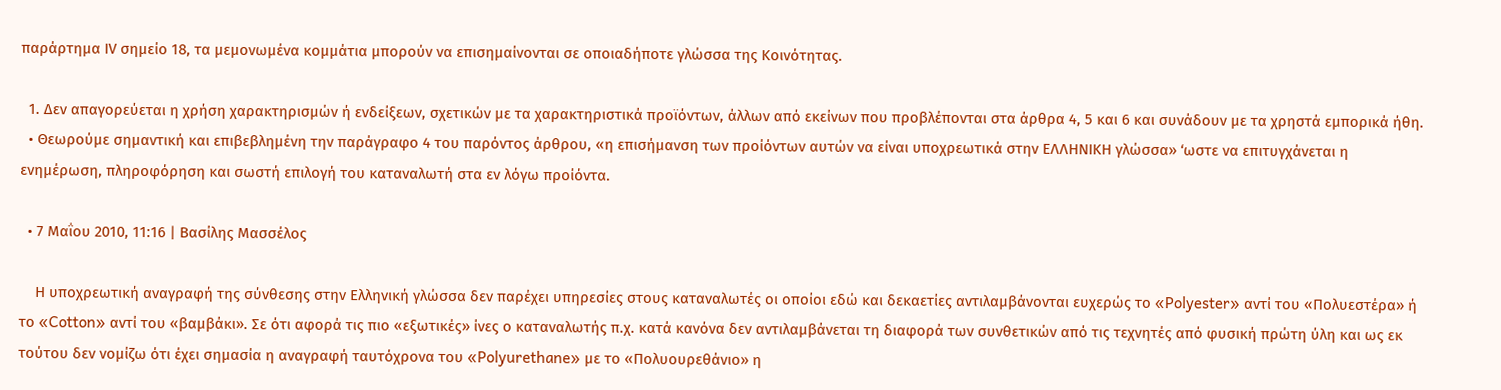παράρτημα ΙV σημείο 18, τα μεμονωμένα κομμάτια μπορούν να επισημαίνονται σε οποιαδήποτε γλώσσα της Κοινότητας.

  1. Δεν απαγορεύεται η χρήση χαρακτηρισμών ή ενδείξεων, σχετικών με τα χαρακτηριστικά προϊόντων, άλλων από εκείνων που προβλέπονται στα άρθρα 4, 5 και 6 και συνάδουν με τα χρηστά εμπορικά ήθη.
  • Θεωρούμε σημαντική και επιβεβλημένη την παράγραφο 4 του παρόντος άρθρου, «η επισήμανση των προίόντων αυτών να είναι υποχρεωτικά στην ΕΛΛΗΝΙΚΗ γλώσσα» ‘ωστε να επιτυγχάνεται η ενημέρωση, πληροφόρηση και σωστή επιλογή του καταναλωτή στα εν λόγω προίόντα.

  • 7 Μαΐου 2010, 11:16 | Βασίλης Μασσέλος

    Η υποχρεωτική αναγραφή της σύνθεσης στην Ελληνική γλώσσα δεν παρέχει υπηρεσίες στους καταναλωτές οι οποίοι εδώ και δεκαετίες αντιλαμβάνονται ευχερώς το «Polyester» αντί του «Πολυεστέρα» ή το «Cotton» αντί του «βαμβάκι». Σε ότι αφορά τις πιο «εξωτικές» ίνες ο καταναλωτής π.χ. κατά κανόνα δεν αντιλαμβάνεται τη διαφορά των συνθετικών από τις τεχνητές από φυσική πρώτη ύλη και ως εκ τούτου δεν νομίζω ότι έχει σημασία η αναγραφή ταυτόχρονα του «Polyurethane» με το «Πολυουρεθάνιο» η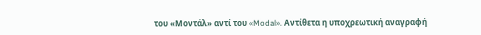του «Μοντάλ» αντί του «Modal». Αντίθετα η υποχρεωτική αναγραφή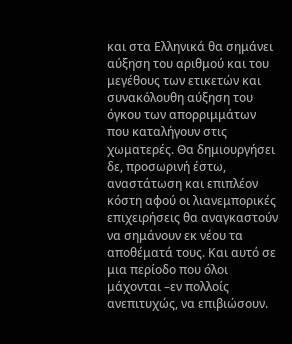και στα Ελληνικά θα σημάνει αύξηση του αριθμού και του μεγέθους των ετικετών και συνακόλουθη αύξηση του όγκου των απορριμμάτων που καταλήγουν στις χωματερές. Θα δημιουργήσει δε, προσωρινή έστω, αναστάτωση και επιπλέον κόστη αφού οι λιανεμπορικές επιχειρήσεις θα αναγκαστούν να σημάνουν εκ νέου τα αποθέματά τους. Και αυτό σε μια περίοδο που όλοι μάχονται –εν πολλοίς ανεπιτυχώς, να επιβιώσουν.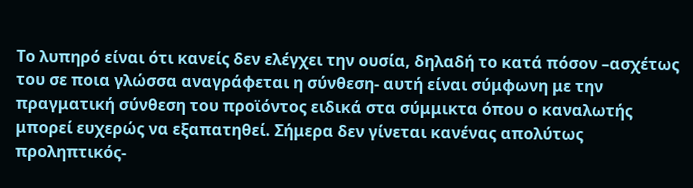Το λυπηρό είναι ότι κανείς δεν ελέγχει την ουσία, δηλαδή το κατά πόσον –ασχέτως του σε ποια γλώσσα αναγράφεται η σύνθεση- αυτή είναι σύμφωνη με την πραγματική σύνθεση του προϊόντος ειδικά στα σύμμικτα όπου ο καναλωτής μπορεί ευχερώς να εξαπατηθεί. Σήμερα δεν γίνεται κανένας απολύτως προληπτικός-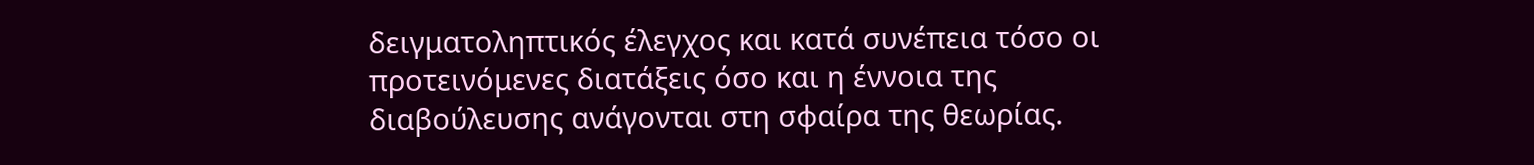δειγματοληπτικός έλεγχος και κατά συνέπεια τόσο οι προτεινόμενες διατάξεις όσο και η έννοια της διαβούλευσης ανάγονται στη σφαίρα της θεωρίας.